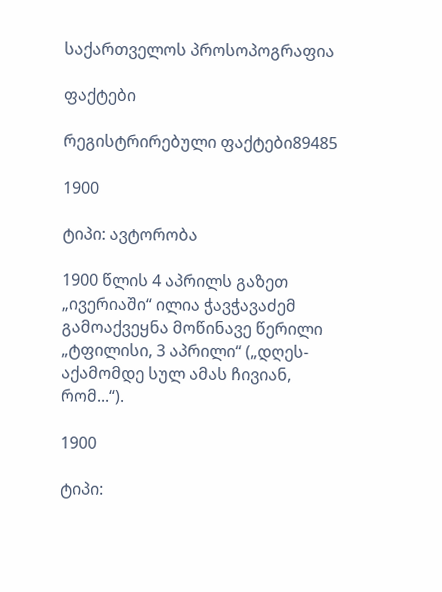საქართველოს პროსოპოგრაფია

ფაქტები

რეგისტრირებული ფაქტები89485

1900

ტიპი: ავტორობა

1900 წლის 4 აპრილს გაზეთ „ივერიაში“ ილია ჭავჭავაძემ გამოაქვეყნა მოწინავე წერილი „ტფილისი, 3 აპრილი“ („დღეს-აქამომდე სულ ამას ჩივიან, რომ...“).

1900

ტიპი: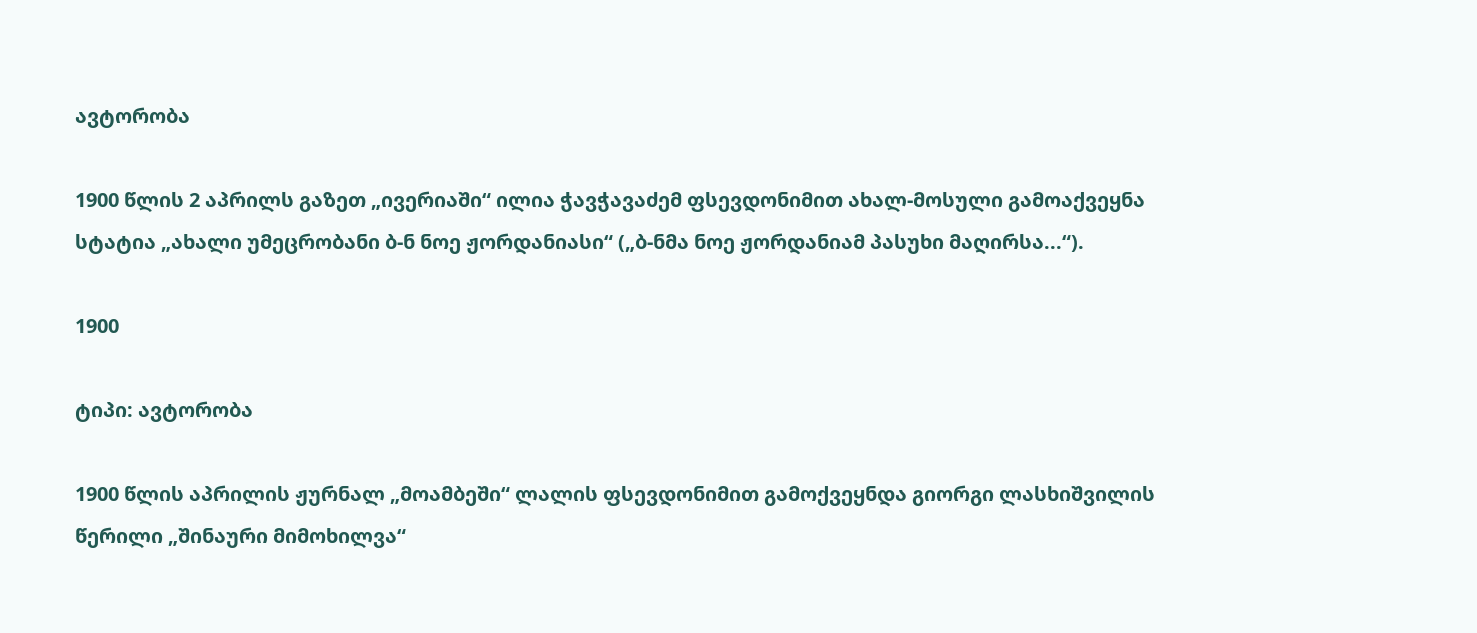ავტორობა

1900 წლის 2 აპრილს გაზეთ „ივერიაში“ ილია ჭავჭავაძემ ფსევდონიმით ახალ-მოსული გამოაქვეყნა სტატია „ახალი უმეცრობანი ბ-ნ ნოე ჟორდანიასი“ („ბ-ნმა ნოე ჟორდანიამ პასუხი მაღირსა...“).

1900

ტიპი: ავტორობა

1900 წლის აპრილის ჟურნალ „მოამბეში“ ლალის ფსევდონიმით გამოქვეყნდა გიორგი ლასხიშვილის წერილი „შინაური მიმოხილვა“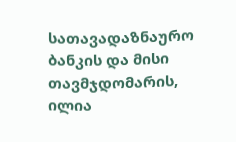სათავადაზნაურო ბანკის და მისი თავმჯდომარის, ილია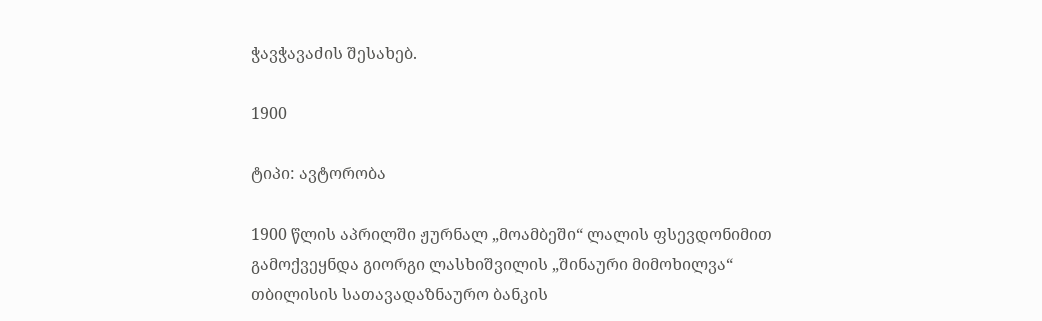ჭავჭავაძის შესახებ.

1900

ტიპი: ავტორობა

1900 წლის აპრილში ჟურნალ „მოამბეში“ ლალის ფსევდონიმით გამოქვეყნდა გიორგი ლასხიშვილის „შინაური მიმოხილვა“ თბილისის სათავადაზნაურო ბანკის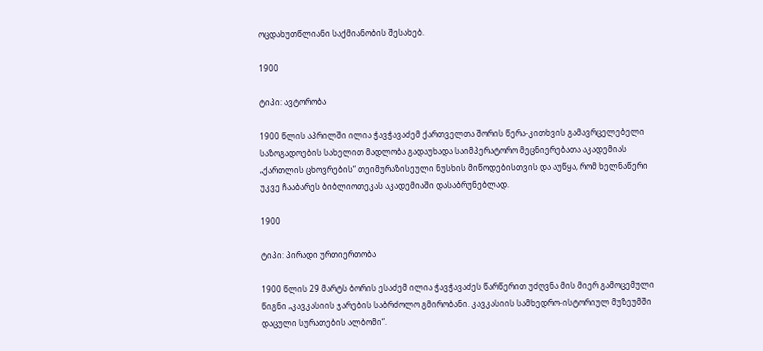ოცდახუთწლიანი საქმიანობის შესახებ.

1900

ტიპი: ავტორობა

1900 წლის აპრილში ილია ჭავჭავაძემ ქართველთა შორის წერა-კითხვის გამავრცელებელი საზოგადოების სახელით მადლობა გადაუხადა საიმპერატორო მეცნიერებათა აკადემიას „ქართლის ცხოვრების“ თეიმურაზისეული ნუსხის მიწოდებისთვის და აუწყა, რომ ხელნაწერი უკვე ჩააბარეს ბიბლიოთეკას აკადემიაში დასაბრუნებლად.

1900

ტიპი: პირადი ურთიერთობა

1900 წლის 29 მარტს ბორის ესაძემ ილია ჭავჭავაძეს წარწერით უძღვნა მის მიერ გამოცემული წიგნი „კავკასიის ჯარების საბრძოლო გმირობანი. კავკასიის სამხედრო-ისტორიულ მუზეუმში დაცული სურათების ალბომი“.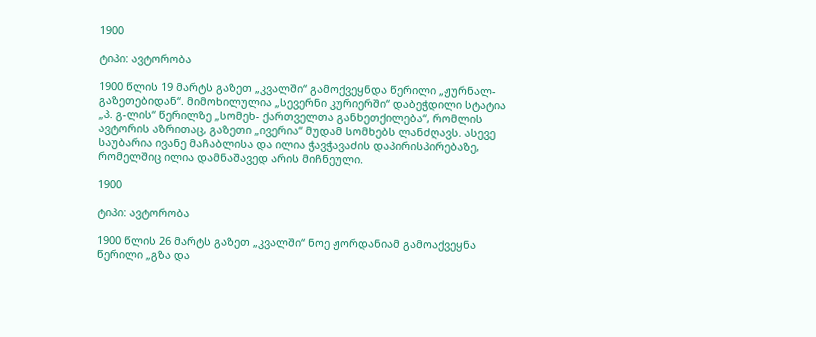1900

ტიპი: ავტორობა

1900 წლის 19 მარტს გაზეთ „კვალში“ გამოქვეყნდა წერილი „ჟურნალ-გაზეთებიდან“. მიმოხილულია „სევერნი კურიერში“ დაბეჭდილი სტატია „პ. გ-ლის“ წერილზე „სომეხ- ქართველთა განხეთქილება“, რომლის ავტორის აზრითაც, გაზეთი „ივერია“ მუდამ სომხებს ლანძღავს. ასევე საუბარია ივანე მაჩაბლისა და ილია ჭავჭავაძის დაპირისპირებაზე, რომელშიც ილია დამნაშავედ არის მიჩნეული.

1900

ტიპი: ავტორობა

1900 წლის 26 მარტს გაზეთ „კვალში“ ნოე ჟორდანიამ გამოაქვეყნა წერილი „გზა და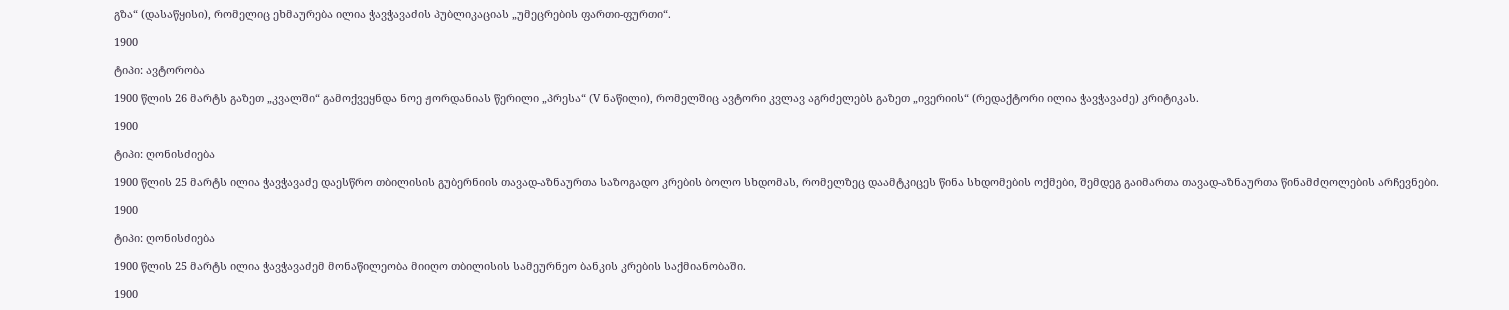გზა“ (დასაწყისი), რომელიც ეხმაურება ილია ჭავჭავაძის პუბლიკაციას „უმეცრების ფართი-ფურთი“.

1900

ტიპი: ავტორობა

1900 წლის 26 მარტს გაზეთ „კვალში“ გამოქვეყნდა ნოე ჟორდანიას წერილი „პრესა“ (V ნაწილი), რომელშიც ავტორი კვლავ აგრძელებს გაზეთ „ივერიის“ (რედაქტორი ილია ჭავჭავაძე) კრიტიკას.

1900

ტიპი: ღონისძიება

1900 წლის 25 მარტს ილია ჭავჭავაძე დაესწრო თბილისის გუბერნიის თავად-აზნაურთა საზოგადო კრების ბოლო სხდომას, რომელზეც დაამტკიცეს წინა სხდომების ოქმები, შემდეგ გაიმართა თავად-აზნაურთა წინამძღოლების არჩევნები.

1900

ტიპი: ღონისძიება

1900 წლის 25 მარტს ილია ჭავჭავაძემ მონაწილეობა მიიღო თბილისის სამეურნეო ბანკის კრების საქმიანობაში.

1900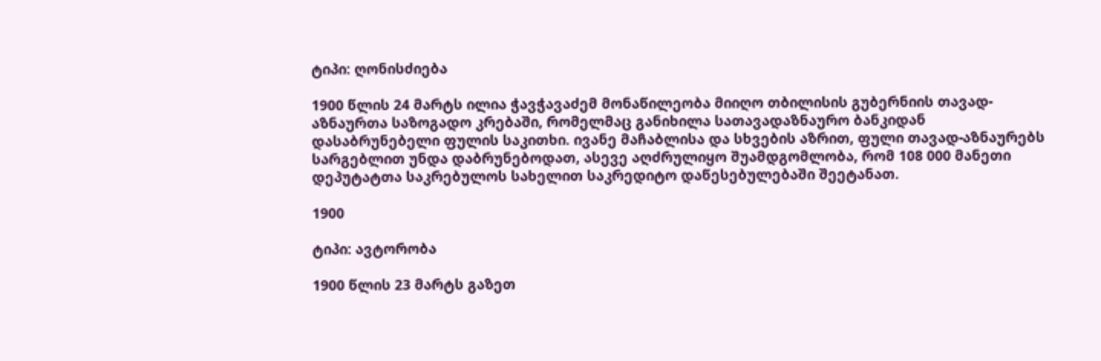ტიპი: ღონისძიება

1900 წლის 24 მარტს ილია ჭავჭავაძემ მონაწილეობა მიიღო თბილისის გუბერნიის თავად-აზნაურთა საზოგადო კრებაში, რომელმაც განიხილა სათავადაზნაურო ბანკიდან დასაბრუნებელი ფულის საკითხი. ივანე მაჩაბლისა და სხვების აზრით, ფული თავად-აზნაურებს სარგებლით უნდა დაბრუნებოდათ, ასევე აღძრულიყო შუამდგომლობა, რომ 108 000 მანეთი დეპუტატთა საკრებულოს სახელით საკრედიტო დაწესებულებაში შეეტანათ.

1900

ტიპი: ავტორობა

1900 წლის 23 მარტს გაზეთ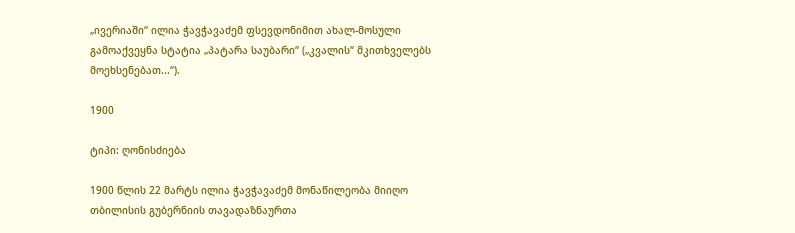„ივერიაში“ ილია ჭავჭავაძემ ფსევდონიმით ახალ-მოსული გამოაქვეყნა სტატია „პატარა საუბარი“ („კვალის“ მკითხველებს მოეხსენებათ...“).

1900

ტიპი: ღონისძიება

1900 წლის 22 მარტს ილია ჭავჭავაძემ მონაწილეობა მიიღო თბილისის გუბერნიის თავადაზნაურთა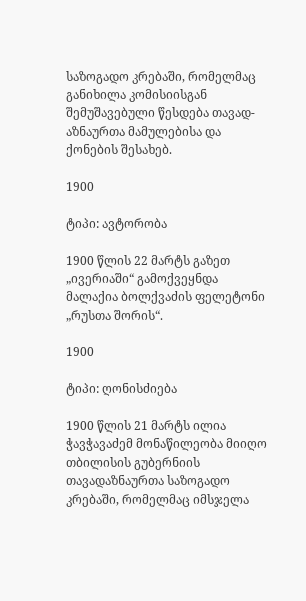საზოგადო კრებაში, რომელმაც განიხილა კომისიისგან შემუშავებული წესდება თავად-აზნაურთა მამულებისა და ქონების შესახებ.

1900

ტიპი: ავტორობა

1900 წლის 22 მარტს გაზეთ „ივერიაში“ გამოქვეყნდა მალაქია ბოლქვაძის ფელეტონი „რუსთა შორის“.

1900

ტიპი: ღონისძიება

1900 წლის 21 მარტს ილია ჭავჭავაძემ მონაწილეობა მიიღო თბილისის გუბერნიის თავადაზნაურთა საზოგადო კრებაში, რომელმაც იმსჯელა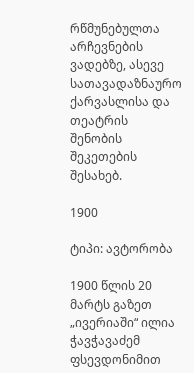რწმუნებულთა არჩევნების ვადებზე, ასევე სათავადაზნაურო ქარვასლისა და თეატრის შენობის შეკეთების შესახებ.

1900

ტიპი: ავტორობა

1900 წლის 20 მარტს გაზეთ „ივერიაში“ ილია ჭავჭავაძემ ფსევდონიმით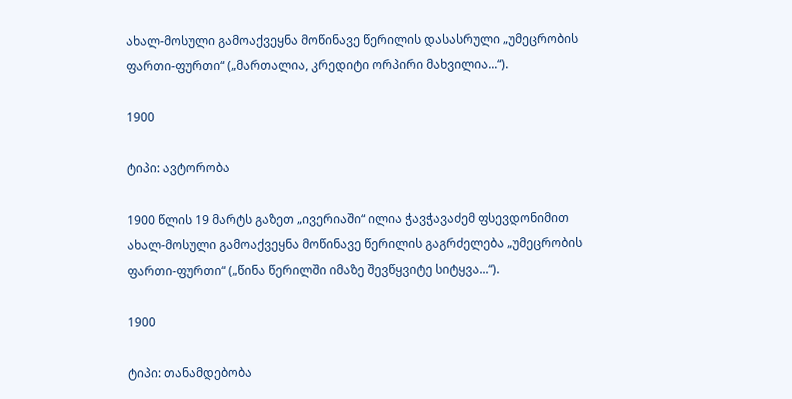ახალ-მოსული გამოაქვეყნა მოწინავე წერილის დასასრული „უმეცრობის ფართი-ფურთი“ („მართალია, კრედიტი ორპირი მახვილია...“).

1900

ტიპი: ავტორობა

1900 წლის 19 მარტს გაზეთ „ივერიაში“ ილია ჭავჭავაძემ ფსევდონიმით ახალ-მოსული გამოაქვეყნა მოწინავე წერილის გაგრძელება „უმეცრობის ფართი-ფურთი“ („წინა წერილში იმაზე შევწყვიტე სიტყვა...“).

1900

ტიპი: თანამდებობა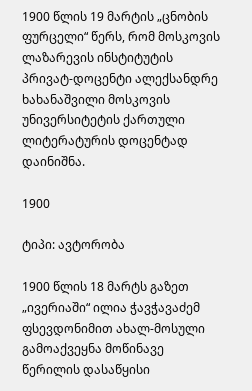1900 წლის 19 მარტის „ცნობის ფურცელი“ წერს, რომ მოსკოვის ლაზარევის ინსტიტუტის პრივატ-დოცენტი ალექსანდრე ხახანაშვილი მოსკოვის უნივერსიტეტის ქართული ლიტერატურის დოცენტად დაინიშნა.

1900

ტიპი: ავტორობა

1900 წლის 18 მარტს გაზეთ „ივერიაში“ ილია ჭავჭავაძემ ფსევდონიმით ახალ-მოსული გამოაქვეყნა მოწინავე წერილის დასაწყისი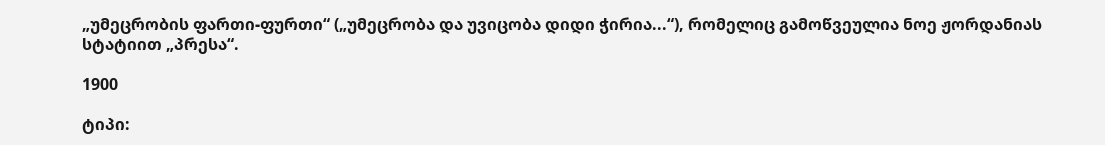„უმეცრობის ფართი-ფურთი“ („უმეცრობა და უვიცობა დიდი ჭირია...“), რომელიც გამოწვეულია ნოე ჟორდანიას სტატიით „პრესა“.

1900

ტიპი: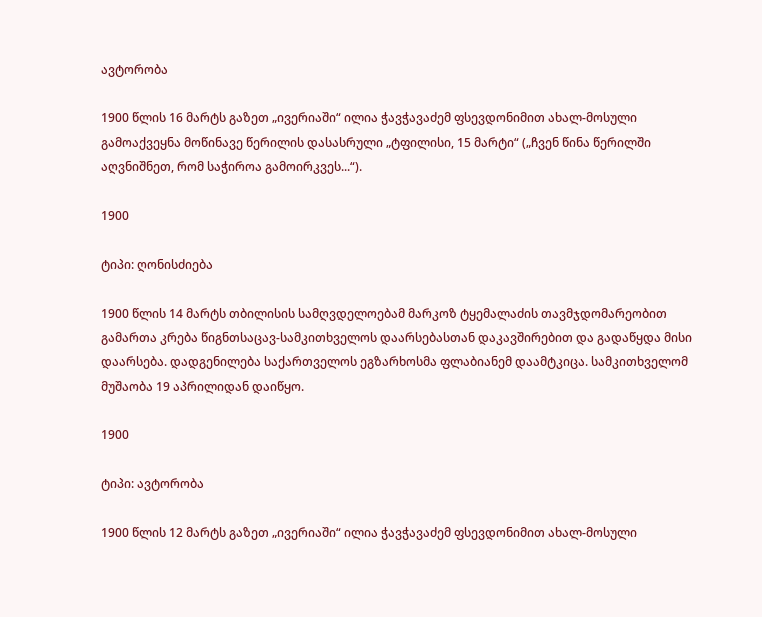ავტორობა

1900 წლის 16 მარტს გაზეთ „ივერიაში“ ილია ჭავჭავაძემ ფსევდონიმით ახალ-მოსული გამოაქვეყნა მოწინავე წერილის დასასრული „ტფილისი, 15 მარტი“ („ჩვენ წინა წერილში აღვნიშნეთ, რომ საჭიროა გამოირკვეს...“).

1900

ტიპი: ღონისძიება

1900 წლის 14 მარტს თბილისის სამღვდელოებამ მარკოზ ტყემალაძის თავმჯდომარეობით გამართა კრება წიგნთსაცავ-სამკითხველოს დაარსებასთან დაკავშირებით და გადაწყდა მისი დაარსება. დადგენილება საქართველოს ეგზარხოსმა ფლაბიანემ დაამტკიცა. სამკითხველომ მუშაობა 19 აპრილიდან დაიწყო.

1900

ტიპი: ავტორობა

1900 წლის 12 მარტს გაზეთ „ივერიაში“ ილია ჭავჭავაძემ ფსევდონიმით ახალ-მოსული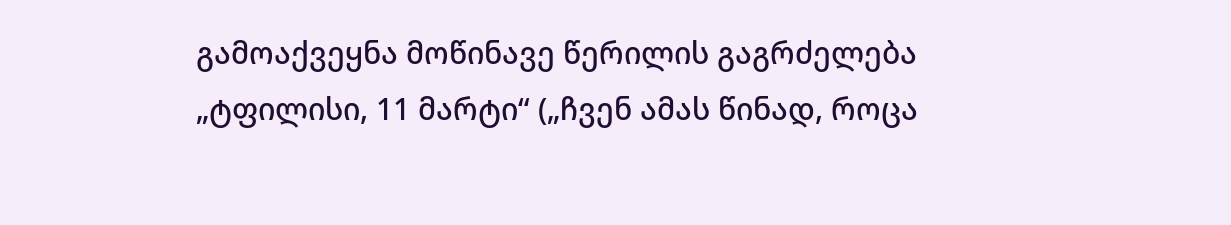გამოაქვეყნა მოწინავე წერილის გაგრძელება „ტფილისი, 11 მარტი“ („ჩვენ ამას წინად, როცა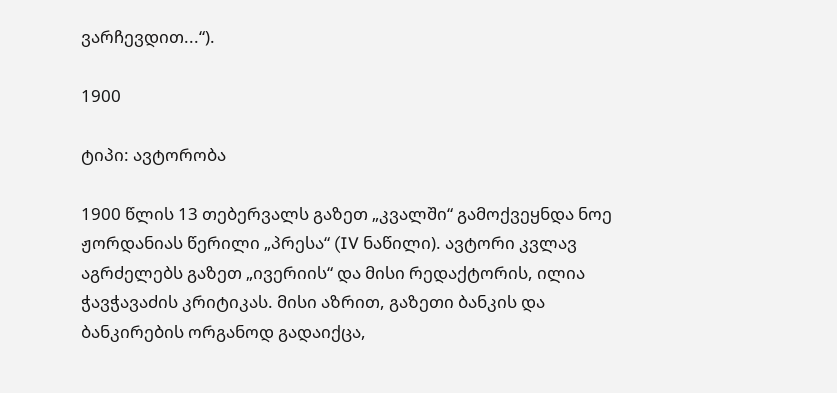ვარჩევდით...“).

1900

ტიპი: ავტორობა

1900 წლის 13 თებერვალს გაზეთ „კვალში“ გამოქვეყნდა ნოე ჟორდანიას წერილი „პრესა“ (IV ნაწილი). ავტორი კვლავ აგრძელებს გაზეთ „ივერიის“ და მისი რედაქტორის, ილია ჭავჭავაძის კრიტიკას. მისი აზრით, გაზეთი ბანკის და ბანკირების ორგანოდ გადაიქცა,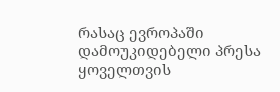რასაც ევროპაში დამოუკიდებელი პრესა ყოველთვის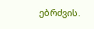ებრძვის.